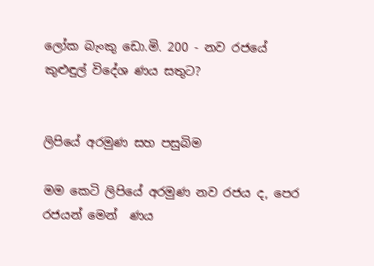ලෝක බැංකු ඩො.මි. 200 - නව රජයේ කුළුඳුල් විදේශ ණය සතුට?


ලිපියේ අරමුණ සහ පසුබිම

මම කෙටි ලිපියේ අරමුණ නව රජය ද, පෙර රජයන් මෙන්  ණය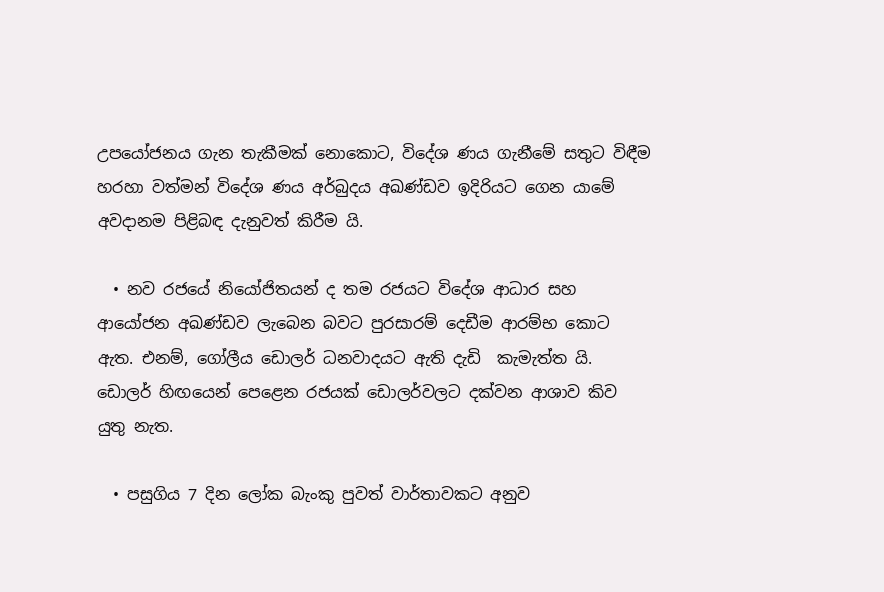උපයෝජනය ගැන තැකීමක් නොකොට, විදේශ ණය ගැනීමේ සතුට විඳීම හරහා වත්මන් විදේශ ණය අර්බුදය අඛණ්ඩව ඉදිරියට ගෙන යාමේ අවදානම පිළිබඳ දැනුවත් කිරීම යි.

  • නව රජයේ නියෝජිතයන් ද තම රජයට විදේශ ආධාර සහ ආයෝජන අඛණ්ඩව ලැබෙන බවට පුරසාරම් දෙඩීම ආරම්භ කොට ඇත. එනම්, ගෝලීය ඩොලර් ධනවාදයට ඇති දැඩි  කැමැත්ත යි. ඩොලර් හිඟයෙන් පෙළෙන රජයක් ඩොලර්වලට දක්වන ආශාව කිව යුතු නැත.

  • පසුගිය 7 දින ලෝක බැංකු පුවත් වාර්තාවකට අනුව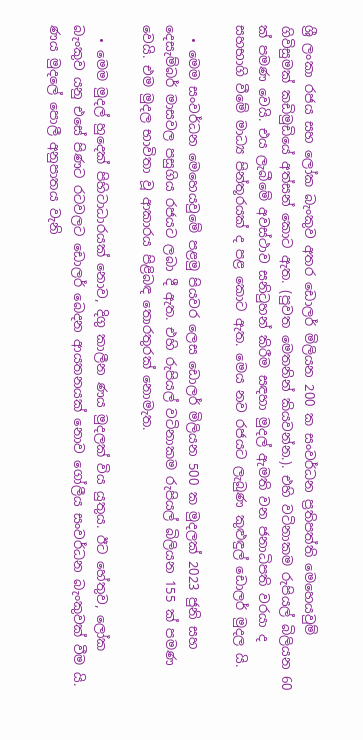ශ්‍රී ලංකා රජය සහ ලෝක බැංකුව අතර ඩොලර් මිලියන 200 ක සංවර්ධන ප්‍රතිපත්ති මෙහෙයවුම් ගිවිසුමක් කඩිමුඩියේ අත්සන් කොට ඇත. (පුවත මෙතනින් කියවන්න.). එහි වටිනාකම රුපියල් බිලියන 60 ක් පමණ වෙයි. එය ලැබීමේ අවස්ථාව සනිටුහන් කිරීම සඳහා මුදල් ඇමති වන ජනාධිපති වරයා ද සහභාගි වීමේ මාධ්‍ය පින්තූරයක් ද පළ කොට ඇත. මෙය නව රජයට ලැබුණ කුළුඳුල් ඩොලර් මුදල යි.

  • මෙම සංවර්ධන මෙහෙයවුමේ පළමු පියවර ලෙස ඩොලර් මිලියන 500 ක මුදලක් 2023 ජුනි සහ දෙසැම්බර් මාසවල පසුගිය රජයට ලබා දී ඇත. එහි රුපියල් වටිනාකම රුපියල් බිලියන 155 ක් පමණ වෙයි. එම මුදල භාවිතා වූ ආකාරය පිළිබඳ තොරතුරක් නොමැත.

  • මෙම මුදල් හුදෙක් පිහිටාධාරයක් නොව, දිගු කාලීන ණය මුදලක් විය යුතුය. ඊට හේතුව, ලෝක බැංකුව යනු එසේ පිණට රටවලට ඩොලර් බෙදන ආයතනයක් නොව ගෝලීය සංවර්ධන බැංකුවක් වීම යි. ණය මුදලේ පොලී අනුපාතය වැනි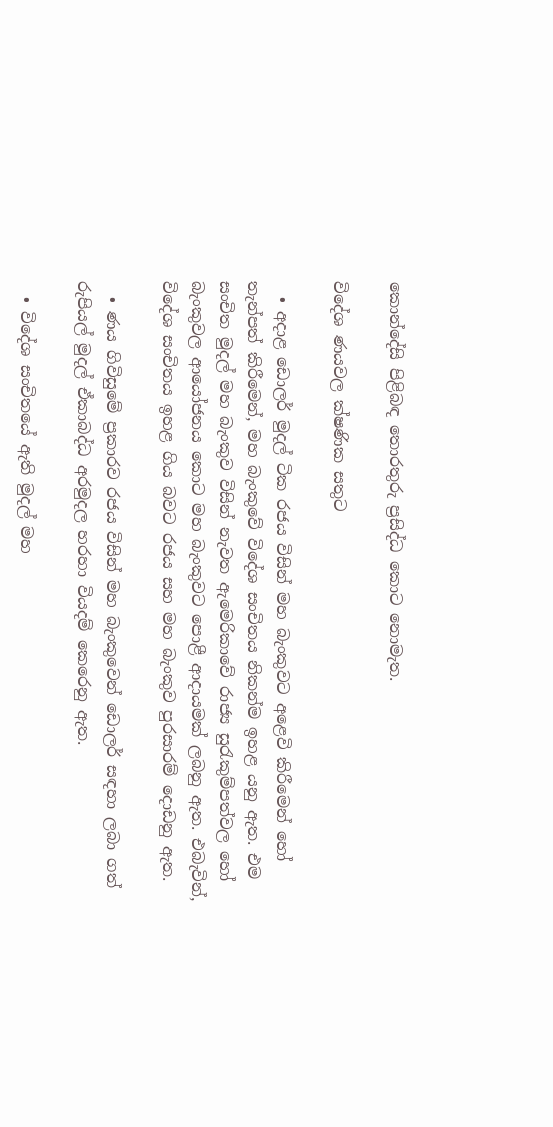කොන්දේසි පිළිබඳ තොරතුරු ප්‍රසිද්ධ කොට නොමැත.

විදේශ ණයවල ක්ෂණික සතුට

  • අදාළ ඩොලර් මුදල් ටික රජය විසින් මහ බැංකුවට අළෙවි කිරීමෙන් හෝ තැන්පත් කිරීමෙන්, මහ බැංකුවේ විදේශ සංචිතය නිකන්ම ඉහළ යනු ඇත. එම සංචිත මුදල් මහ බැංකුව විසින් නැවත ඇමෙරිකාවේ රාජ්‍ය සුරැකුම්පත්වල හෝ බැංකුවල ආයෝජනය කොට මහ බැංකුවට පොළී ආදායමක් ලබනු ඇත. එබැවින්, විදේශ සංචිතය ඉහළ ගිය බවට රජය සහ මහ බැංකුව පුරසාරම් දොඩනු ඇත.

  • ණය ගිවිසුමේ ප්‍රකාරව රජය විසින් මහ බැංකුවෙන් ඩොලර් සඳහා ලබා ගත් රුපියල් මුදල් ඒකාබද්ධ අරමුදල හරහා වියදම් කෙරෙනු ඇත.

  • විදේශ සංචිතයේ ඇති මුදල් මහ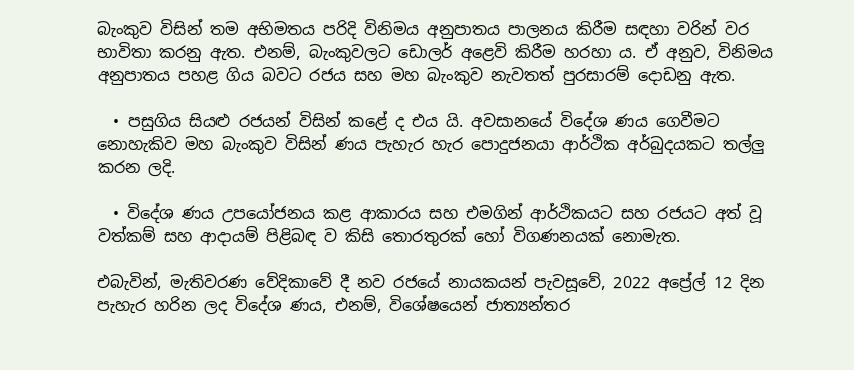බැංකුව විසින් තම අභිමතය පරිදි විනිමය අනුපාතය පාලනය කිරීම සඳහා වරින් වර භාවිතා කරනු ඇත. එනම්, බැංකුවලට ඩොලර් අළෙවි කිරීම හරහා ය. ඒ අනුව, විනිමය අනුපාතය පහළ ගිය බවට රජය සහ මහ බැංකුව නැවතත් පුරසාරම් දොඩනු ඇත.

  • පසුගිය සියළු රජයන් විසින් කළේ ද එය යි. අවසානයේ විදේශ ණය ගෙවීමට නොහැකිව මහ බැංකුව විසින් ණය පැහැර හැර පොදුජනයා ආර්ථික අර්බුදයකට තල්ලු කරන ලදි.

  • විදේශ ණය උපයෝජනය කළ ආකාරය සහ එමගින් ආර්ථිකයට සහ රජයට අත් වූ වත්කම් සහ ආදායම් පිළිබඳ ව කිසි තොරතුරක් හෝ විගණනයක් නොමැත.

එබැවින්, මැතිවරණ වේදිකාවේ දී නව රජයේ නායකයන් පැවසූවේ, 2022 අප්‍රේල් 12 දින පැහැර හරින ලද විදේශ ණය, එනම්, විශේෂයෙන් ජාත්‍යන්තර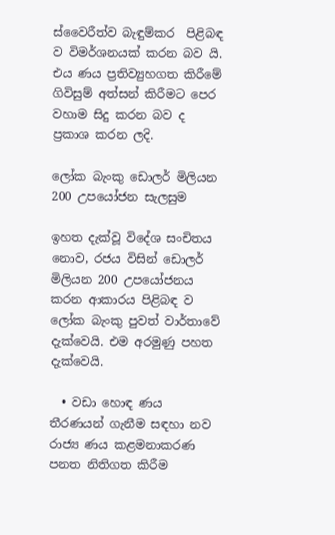ස්වෛරීත්ව බැඳුම්කර  පිළිබඳ ව විමර්ශනයක් කරන බව යි. එය ණය ප්‍රතිව්‍යුහගත කිරීමේ ගිවිසුම් අත්සන් කිරීමට පෙර වහාම සිදු කරන බව ද ප්‍රකාශ කරන ලදි.

ලෝක බැංකු ඩොලර් මිලියන 200 උපයෝජන සැලසුම

ඉහත දැක්වූ විදේශ සංචිතය නොව, රජය විසින් ඩොලර් මිලියන 200 උපයෝජනය කරන ආකාරය පිළිබඳ ව ලෝක බැංකු පුවත් වාර්තාවේ දැක්වෙයි. එම අරමුණු පහත දැක්වෙයි.

  • වඩා හොඳ ණය තීරණයන් ගැනීම සඳහා නව රාජ්‍ය ණය කළමනාකරණ පනත නිතිගත කිරීම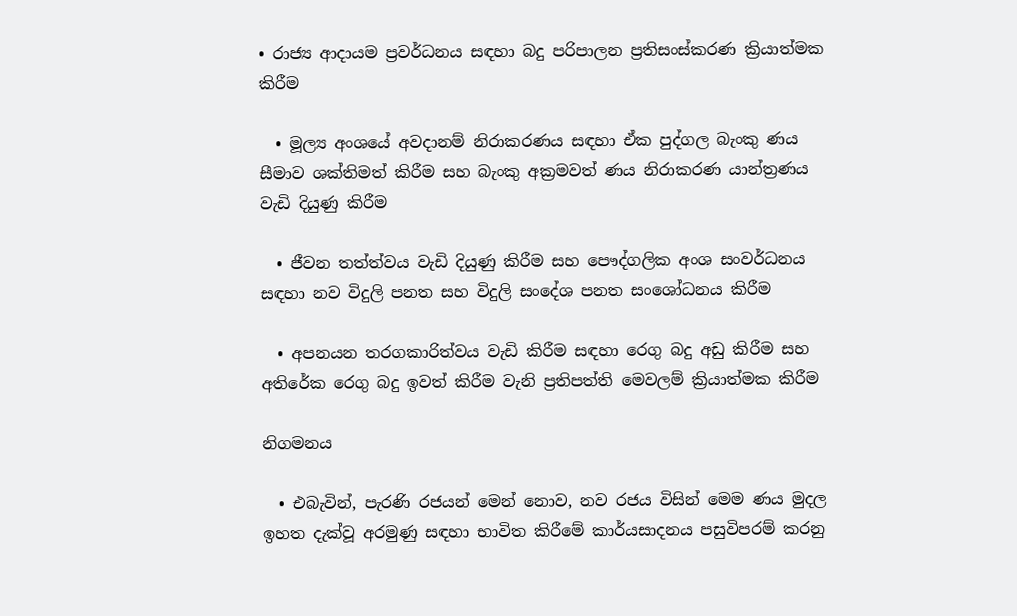• රාජ්‍ය ආදායම ප්‍රවර්ධනය සඳහා බදු පරිපාලන ප්‍රතිසංස්කරණ ක්‍රියාත්මක කිරීම

  • මූල්‍ය අංශයේ අවදානම් නිරාකරණය සඳහා ඒක පුද්ගල බැංකු ණය සීමාව ශක්තිමත් කිරීම සහ බැංකු අක්‍රමවත් ණය නිරාකරණ යාන්ත්‍රණය වැඩි දියුණු කිරීම

  • ජීවන තත්ත්වය වැඩි දියුණු කිරීම සහ පෞද්ගලික අංශ සංවර්ධනය සඳහා නව විදුලි පනත සහ විදුලි සංදේශ පනත සංශෝධනය කිරීම

  • අපනයන තරගකාරිත්වය වැඩි කිරීම සඳහා රෙගු බදු අඩු කිරීම සහ අතිරේක රෙගු බදු ඉවත් කිරීම වැනි ප්‍රතිපත්ති මෙවලම් ක්‍රියාත්මක කිරීම

නිගමනය

  • එබැවින්, පැරණි රජයන් මෙන් නොව, නව රජය විසින් මෙම ණය මුදල ඉහත දැක්වූ අරමුණු සඳහා භාවිත කිරීමේ කාර්යසාදනය පසුවිපරම් කරනු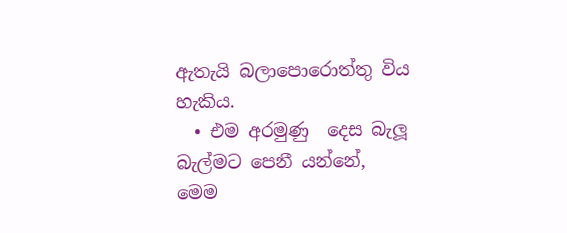ඇතැයි බලාපොරොත්තු විය හැකිය.
  • එම අරමුණු  දෙස බැලූ බැල්මට පෙනී යන්නේ, මෙම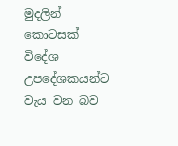මුදලින් කොටසක් විදේශ උපදේශකයන්ට වැය වන බව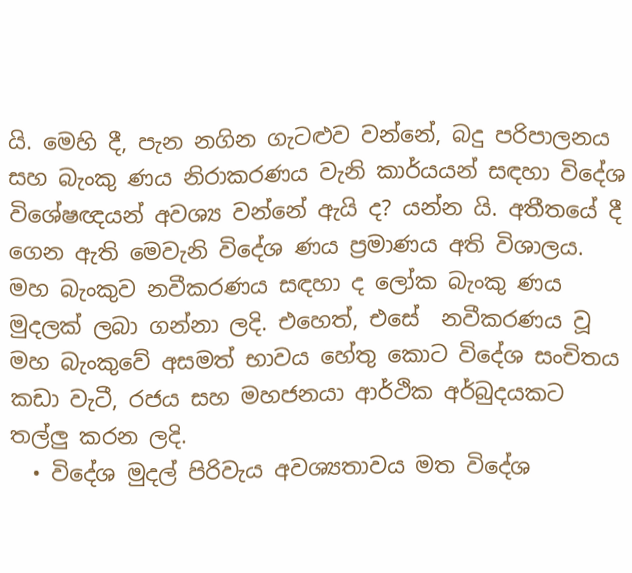යි. මෙහි දී, පැන නගින ගැටළුව වන්නේ, බදු පරිපාලනය සහ බැංකු ණය නිරාකරණය වැනි කාර්යයන් සඳහා විදේශ විශේෂඥයන් අවශ්‍ය වන්නේ ඇයි ද? යන්න යි. අතීතයේ දී ගෙන ඇති මෙවැනි විදේශ ණය ප්‍රමාණය අති විශාලය. මහ බැංකුව නවීකරණය සඳහා ද ලෝක බැංකු ණය මුදලක් ලබා ගන්නා ලදි. එහෙත්, එසේ  නවීකරණය වූ මහ බැංකුවේ අසමත් භාවය හේතු කොට විදේශ සංචිතය කඩා වැටී, රජය සහ මහජනයා ආර්ථික අර්බුදයකට තල්ලු කරන ලදි.
  • විදේශ මුදල් පිරිවැය අවශ්‍යතාවය මත විදේශ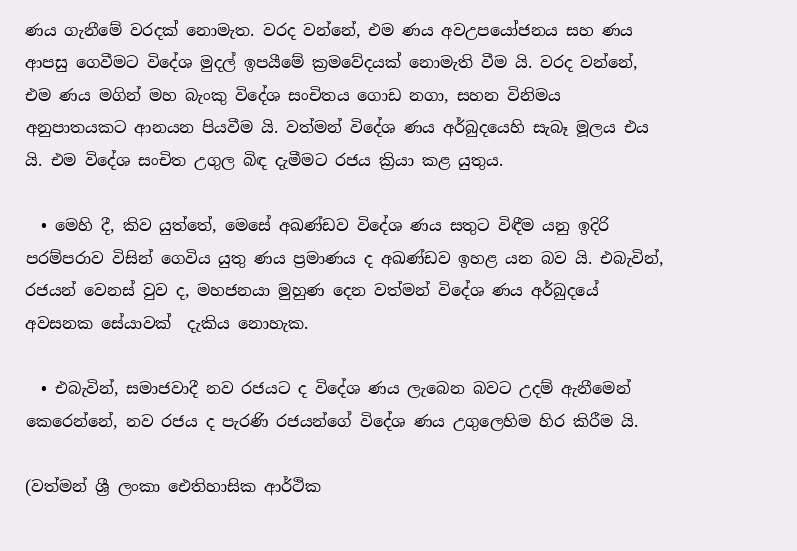ණය ගැනීමේ වරදක් නොමැත. වරද වන්නේ, එම ණය අවඋපයෝජනය සහ ණය ආපසු ගෙවීමට විදේශ මුදල් ඉපයීමේ ක්‍රමවේදයක් නොමැති වීම යි. වරද වන්නේ, එම ණය මගින් මහ බැංකු විදේශ සංචිතය ගොඩ නගා, සහන විනිමය අනුපාතයකට ආනයන පියවීම යි. වත්මන් විදේශ ණය අර්බුදයෙහි සැබෑ මූලය එය යි. එම විදේශ සංචිත උගුල බිඳ දැමීමට රජය ක්‍රියා කළ යුතුය.

  • මෙහි දී, කිව යුත්තේ, මෙසේ අඛණ්ඩව විදේශ ණය සතුට විඳීම යනු ඉදිරි පරම්පරාව විසින් ගෙවිය යුතු ණය ප්‍රමාණය ද අඛණ්ඩව ඉහළ යන බව යි. එබැවින්, රජයන් වෙනස් වුව ද, මහජනයා මුහුණ දෙන වත්මන් විදේශ ණය අර්බුදයේ අවසනක සේයාවක්  දැකිය නොහැක.

  • එබැවින්, සමාජවාදී නව රජයට ද විදේශ ණය ලැබෙන බවට උදම් ඇනීමෙන් කෙරෙන්නේ, නව රජය ද පැරණි රජයන්ගේ විදේශ ණය උගුලෙහිම හිර කිරීම යි.

(වත්මන් ශ්‍රී ලංකා ඓතිහාසික ආර්ථික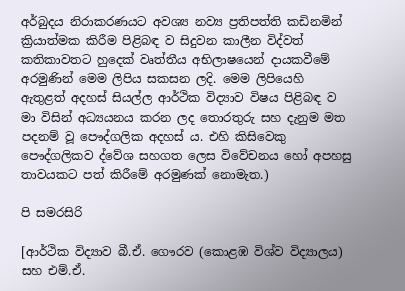අර්බුදය නිරාකරණයට අවශ්‍ය නව්‍ය ප්‍රතිපත්ති කඩිනමින් ක්‍රියාත්මක කිරීම පිළිබඳ ව සිදුවන කාලීන විද්වත් කතිකාවතට හුදෙක් වෘත්තීය අභිලාෂයෙන් දායකවීමේ අරමුණින් මෙම ලිපිය සකසන ලදි. මෙම ලිපියෙහි ඇතුළත් අදහස් සියල්ල ආර්ථික විද්‍යාව විෂය පිළිබඳ ව මා විසින් අධ්‍යයනය කරන ලද තොරතුරු සහ දැනුම මත පදනම් වූ පෞද්ගලික අදහස් ය. එහි කිසිවෙකු පෞද්ගලිකව ද්වේශ සහගත ලෙස විවේචනය හෝ අපහසු තාවයකට පත් කිරීමේ අරමුණක් නොමැත.)

පි සමරසිරි

[ආර්ථික විද්‍යාව බී.ඒ. ගෞරව (කොළඹ විශ්ව විද්‍යාලය) සහ එම්.ඒ.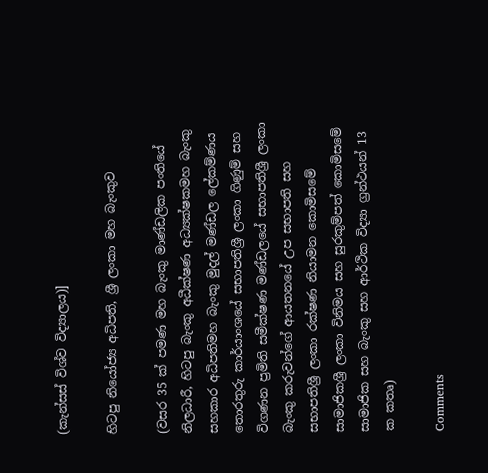(කැන්සස් විශ්ව විද්‍යාලය)]

හිටපු නියෝජ්‍ය අධිපති, ශ්‍රී ලංකා මහ බැංකුව

(වසර 35 ක් පමණ මහ බැංකු මාණ්ඩලික පංතියේ නිලධාරී, හිටපු බැංකු අධීක්ෂණ අධ්‍යක්ෂකමහ බැංකු සහකාර අධිපතිමහ බැංකු මුදල් මණ්ඩල ලේකම්ණය තොරතුරු කාර්යාංශයේ සභාපතිශ්‍රී ලංකා ගිණුම් සහ විගණන ප්‍රමිති සමීක්ෂණ මණ්ඩලයේ සභාපතිශ්‍රී ලංකා බැංකු කරුවන්ගේ ආයතනයේ උප සභාපති සහ සභාපතිශ්‍රී ලංකා රක්ෂණ නියාමන කොමිසමේ සාමාජිකශ්‍රී ලංකා විනිමය සහ සුරකුම්පත් කොමිසමේ සාමාජික සහ බැංකු සහ ආර්ථික විද්‍යා ග්‍රන්ථයන් 13 ක කතෘ)

Comments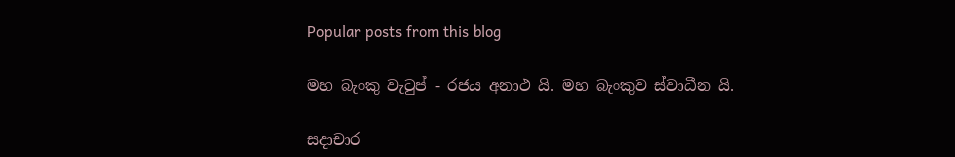Popular posts from this blog

මහ බැංකු වැටුප් - රජය අනාථ යි. මහ බැංකුව ස්වාධීන යි.

සදාචාර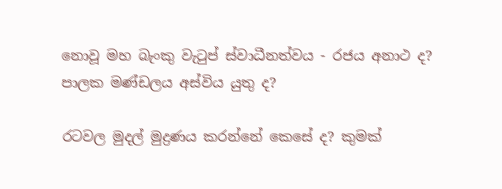නොවූ මහ බැංකු වැටුප් ස්වාධීනත්වය - රජය අනාථ ද? පාලක මණ්ඩලය අස්විය යුතු ද?

රටවල මුදල් මුද්‍රණය කරන්නේ කෙසේ ද? කුමක්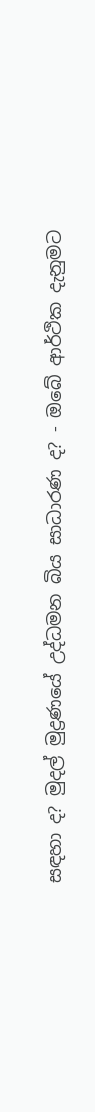සඳහා ද? මුදල් මුද්‍රණයේ උද්ධමන බිය සාධාරණ ද? - ඔබේ ආර්ථික දැනුමට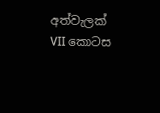අත්වැලක් VII කොටස